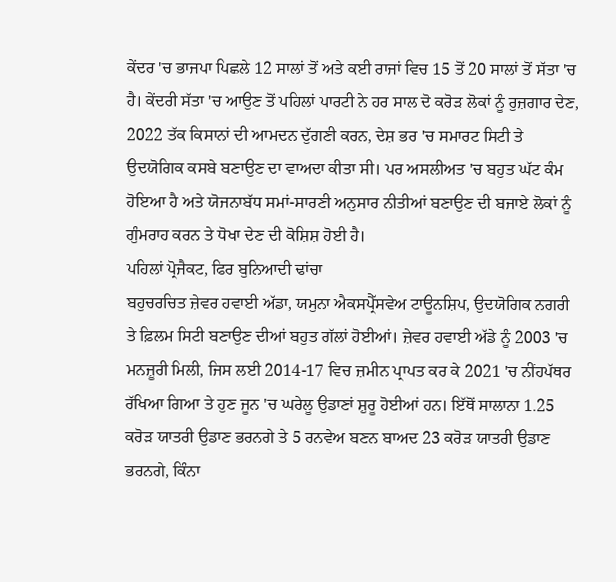ਕੇਂਦਰ 'ਚ ਭਾਜਪਾ ਪਿਛਲੇ 12 ਸਾਲਾਂ ਤੋਂ ਅਤੇ ਕਈ ਰਾਜਾਂ ਵਿਚ 15 ਤੋਂ 20 ਸਾਲਾਂ ਤੋਂ ਸੱਤਾ 'ਚ ਹੈ। ਕੇਂਦਰੀ ਸੱਤਾ 'ਚ ਆਉਣ ਤੋਂ ਪਹਿਲਾਂ ਪਾਰਟੀ ਨੇ ਹਰ ਸਾਲ ਦੋ ਕਰੋੜ ਲੋਕਾਂ ਨੂੰ ਰੁਜ਼ਗਾਰ ਦੇਣ, 2022 ਤੱਕ ਕਿਸਾਨਾਂ ਦੀ ਆਮਦਨ ਦੁੱਗਣੀ ਕਰਨ, ਦੇਸ਼ ਭਰ 'ਚ ਸਮਾਰਟ ਸਿਟੀ ਤੇ ਉਦਯੋਗਿਕ ਕਸਬੇ ਬਣਾਉਣ ਦਾ ਵਾਅਦਾ ਕੀਤਾ ਸੀ। ਪਰ ਅਸਲੀਅਤ 'ਚ ਬਹੁਤ ਘੱਟ ਕੰਮ ਹੋਇਆ ਹੈ ਅਤੇ ਯੋਜਨਾਬੱਧ ਸਮਾਂ-ਸਾਰਣੀ ਅਨੁਸਾਰ ਨੀਤੀਆਂ ਬਣਾਉਣ ਦੀ ਬਜਾਏ ਲੋਕਾਂ ਨੂੰ ਗੁੰਮਰਾਹ ਕਰਨ ਤੇ ਧੋਖਾ ਦੇਣ ਦੀ ਕੋਸ਼ਿਸ਼ ਹੋਈ ਹੈ।
ਪਹਿਲਾਂ ਪ੍ਰੋਜੈਕਟ, ਫਿਰ ਬੁਨਿਆਦੀ ਢਾਂਚਾ
ਬਹੁਚਰਚਿਤ ਜ਼ੇਵਰ ਹਵਾਈ ਅੱਡਾ, ਯਮੁਨਾ ਐਕਸਪ੍ਰੈੱਸਵੇਅ ਟਾਊਨਸ਼ਿਪ, ਉਦਯੋਗਿਕ ਨਗਰੀ ਤੇ ਫ਼ਿਲਮ ਸਿਟੀ ਬਣਾਉਣ ਦੀਆਂ ਬਹੁਤ ਗੱਲਾਂ ਹੋਈਆਂ। ਜ਼ੇਵਰ ਹਵਾਈ ਅੱਡੇ ਨੂੰ 2003 'ਚ ਮਨਜ਼ੂਰੀ ਮਿਲੀ, ਜਿਸ ਲਈ 2014-17 ਵਿਚ ਜ਼ਮੀਨ ਪ੍ਰਾਪਤ ਕਰ ਕੇ 2021 'ਚ ਨੀਂਹਪੱਥਰ ਰੱਖਿਆ ਗਿਆ ਤੇ ਹੁਣ ਜੂਨ 'ਚ ਘਰੇਲੂ ਉਡਾਣਾਂ ਸ਼ੁਰੂ ਹੋਈਆਂ ਹਨ। ਇੱਥੋਂ ਸਾਲਾਨਾ 1.25 ਕਰੋੜ ਯਾਤਰੀ ਉਡਾਣ ਭਰਨਗੇ ਤੇ 5 ਰਨਵੇਅ ਬਣਨ ਬਾਅਦ 23 ਕਰੋੜ ਯਾਤਰੀ ਉਡਾਣ ਭਰਨਗੇ, ਕਿੰਨਾ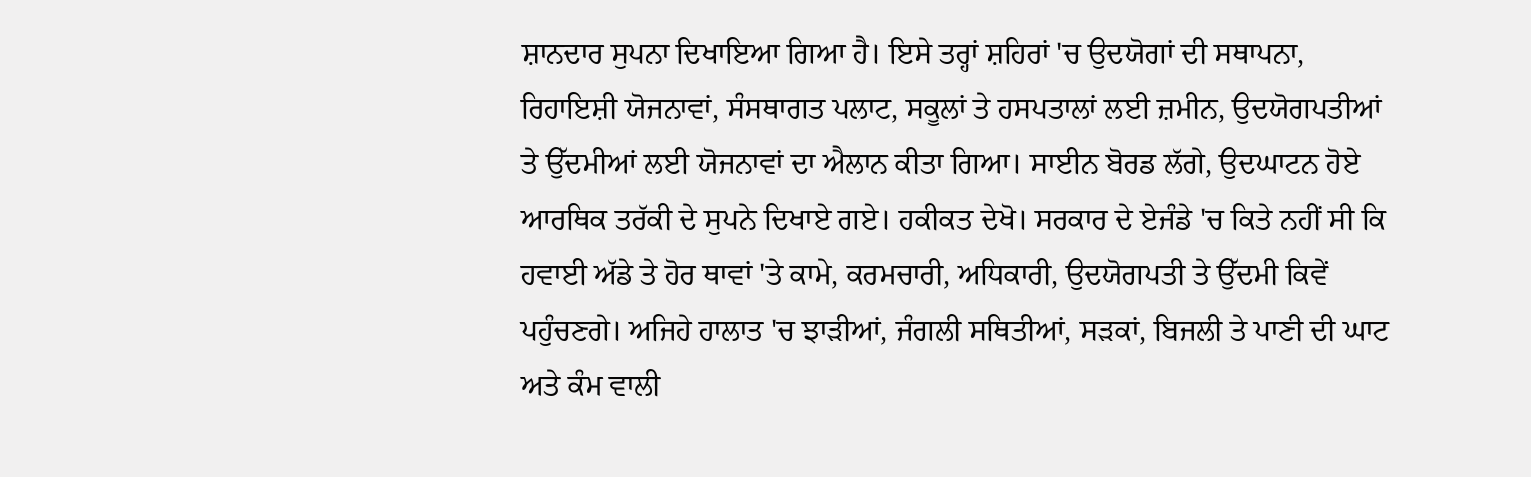ਸ਼ਾਨਦਾਰ ਸੁਪਨਾ ਦਿਖਾਇਆ ਗਿਆ ਹੈ। ਇਸੇ ਤਰ੍ਹਾਂ ਸ਼ਹਿਰਾਂ 'ਚ ਉਦਯੋਗਾਂ ਦੀ ਸਥਾਪਨਾ, ਰਿਹਾਇਸ਼ੀ ਯੋਜਨਾਵਾਂ, ਸੰਸਥਾਗਤ ਪਲਾਟ, ਸਕੂਲਾਂ ਤੇ ਹਸਪਤਾਲਾਂ ਲਈ ਜ਼ਮੀਨ, ਉਦਯੋਗਪਤੀਆਂ ਤੇ ਉੱਦਮੀਆਂ ਲਈ ਯੋਜਨਾਵਾਂ ਦਾ ਐਲਾਨ ਕੀਤਾ ਗਿਆ। ਸਾਈਨ ਬੋਰਡ ਲੱਗੇ, ਉਦਘਾਟਨ ਹੋਏ ਆਰਥਿਕ ਤਰੱਕੀ ਦੇ ਸੁਪਨੇ ਦਿਖਾਏ ਗਏ। ਹਕੀਕਤ ਦੇਖੋ। ਸਰਕਾਰ ਦੇ ਏਜੰਡੇ 'ਚ ਕਿਤੇ ਨਹੀਂ ਸੀ ਕਿ ਹਵਾਈ ਅੱਡੇ ਤੇ ਹੋਰ ਥਾਵਾਂ 'ਤੇ ਕਾਮੇ, ਕਰਮਚਾਰੀ, ਅਧਿਕਾਰੀ, ਉਦਯੋਗਪਤੀ ਤੇ ਉੱਦਮੀ ਕਿਵੇਂ ਪਹੁੰਚਣਗੇ। ਅਜਿਹੇ ਹਾਲਾਤ 'ਚ ਝਾੜੀਆਂ, ਜੰਗਲੀ ਸਥਿਤੀਆਂ, ਸੜਕਾਂ, ਬਿਜਲੀ ਤੇ ਪਾਣੀ ਦੀ ਘਾਟ ਅਤੇ ਕੰਮ ਵਾਲੀ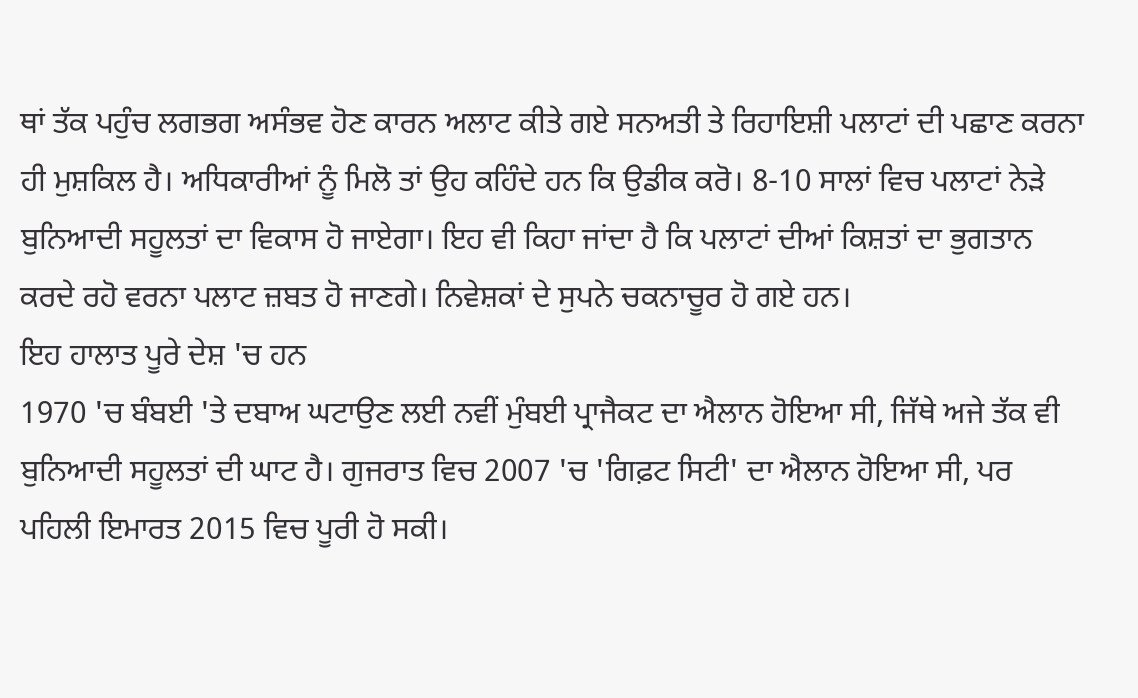ਥਾਂ ਤੱਕ ਪਹੁੰਚ ਲਗਭਗ ਅਸੰਭਵ ਹੋਣ ਕਾਰਨ ਅਲਾਟ ਕੀਤੇ ਗਏ ਸਨਅਤੀ ਤੇ ਰਿਹਾਇਸ਼ੀ ਪਲਾਟਾਂ ਦੀ ਪਛਾਣ ਕਰਨਾ ਹੀ ਮੁਸ਼ਕਿਲ ਹੈ। ਅਧਿਕਾਰੀਆਂ ਨੂੰ ਮਿਲੋ ਤਾਂ ਉਹ ਕਹਿੰਦੇ ਹਨ ਕਿ ਉਡੀਕ ਕਰੋ। 8-10 ਸਾਲਾਂ ਵਿਚ ਪਲਾਟਾਂ ਨੇੜੇ ਬੁਨਿਆਦੀ ਸਹੂਲਤਾਂ ਦਾ ਵਿਕਾਸ ਹੋ ਜਾਏਗਾ। ਇਹ ਵੀ ਕਿਹਾ ਜਾਂਦਾ ਹੈ ਕਿ ਪਲਾਟਾਂ ਦੀਆਂ ਕਿਸ਼ਤਾਂ ਦਾ ਭੁਗਤਾਨ ਕਰਦੇ ਰਹੋ ਵਰਨਾ ਪਲਾਟ ਜ਼ਬਤ ਹੋ ਜਾਣਗੇ। ਨਿਵੇਸ਼ਕਾਂ ਦੇ ਸੁਪਨੇ ਚਕਨਾਚੂਰ ਹੋ ਗਏ ਹਨ।
ਇਹ ਹਾਲਾਤ ਪੂਰੇ ਦੇਸ਼ 'ਚ ਹਨ
1970 'ਚ ਬੰਬਈ 'ਤੇ ਦਬਾਅ ਘਟਾਉਣ ਲਈ ਨਵੀਂ ਮੁੰਬਈ ਪ੍ਰਾਜੈਕਟ ਦਾ ਐਲਾਨ ਹੋਇਆ ਸੀ, ਜਿੱਥੇ ਅਜੇ ਤੱਕ ਵੀ ਬੁਨਿਆਦੀ ਸਹੂਲਤਾਂ ਦੀ ਘਾਟ ਹੈ। ਗੁਜਰਾਤ ਵਿਚ 2007 'ਚ 'ਗਿਫ਼ਟ ਸਿਟੀ' ਦਾ ਐਲਾਨ ਹੋਇਆ ਸੀ, ਪਰ ਪਹਿਲੀ ਇਮਾਰਤ 2015 ਵਿਚ ਪੂਰੀ ਹੋ ਸਕੀ।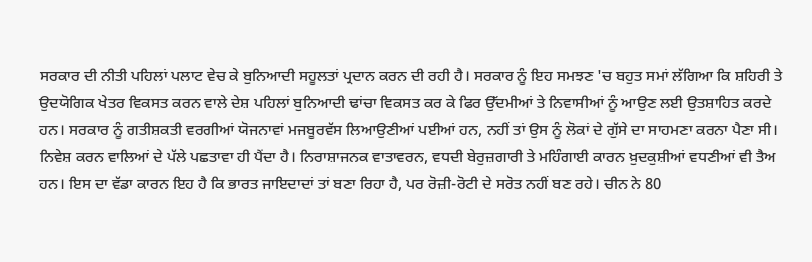ਸਰਕਾਰ ਦੀ ਨੀਤੀ ਪਹਿਲਾਂ ਪਲਾਟ ਵੇਚ ਕੇ ਬੁਨਿਆਦੀ ਸਹੂਲਤਾਂ ਪ੍ਰਦਾਨ ਕਰਨ ਦੀ ਰਹੀ ਹੈ। ਸਰਕਾਰ ਨੂੰ ਇਹ ਸਮਝਣ 'ਚ ਬਹੁਤ ਸਮਾਂ ਲੱਗਿਆ ਕਿ ਸ਼ਹਿਰੀ ਤੇ ਉਦਯੋਗਿਕ ਖੇਤਰ ਵਿਕਸਤ ਕਰਨ ਵਾਲੇ ਦੇਸ਼ ਪਹਿਲਾਂ ਬੁਨਿਆਦੀ ਢਾਂਚਾ ਵਿਕਸਤ ਕਰ ਕੇ ਫਿਰ ਉੱਦਮੀਆਂ ਤੇ ਨਿਵਾਸੀਆਂ ਨੂੰ ਆਉਣ ਲਈ ਉਤਸ਼ਾਹਿਤ ਕਰਦੇ ਹਨ। ਸਰਕਾਰ ਨੂੰ ਗਤੀਸ਼ਕਤੀ ਵਰਗੀਆਂ ਯੋਜਨਾਵਾਂ ਮਜਬੂਰਵੱਸ ਲਿਆਉਣੀਆਂ ਪਈਆਂ ਹਨ, ਨਹੀਂ ਤਾਂ ਉਸ ਨੂੰ ਲੋਕਾਂ ਦੇ ਗੁੱਸੇ ਦਾ ਸਾਹਮਣਾ ਕਰਨਾ ਪੈਣਾ ਸੀ। ਨਿਵੇਸ਼ ਕਰਨ ਵਾਲਿਆਂ ਦੇ ਪੱਲੇ ਪਛਤਾਵਾ ਹੀ ਪੈਂਦਾ ਹੈ। ਨਿਰਾਸ਼ਾਜਨਕ ਵਾਤਾਵਰਨ, ਵਧਦੀ ਬੇਰੁਜ਼ਗਾਰੀ ਤੇ ਮਹਿੰਗਾਈ ਕਾਰਨ ਖ਼ੁਦਕੁਸ਼ੀਆਂ ਵਧਣੀਆਂ ਵੀ ਤੈਅ ਹਨ। ਇਸ ਦਾ ਵੱਡਾ ਕਾਰਨ ਇਹ ਹੈ ਕਿ ਭਾਰਤ ਜਾਇਦਾਦਾਂ ਤਾਂ ਬਣਾ ਰਿਹਾ ਹੈ, ਪਰ ਰੋਜ਼ੀ-ਰੋਟੀ ਦੇ ਸਰੋਤ ਨਹੀਂ ਬਣ ਰਹੇ। ਚੀਨ ਨੇ 80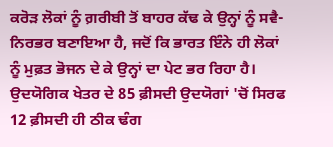ਕਰੋੜ ਲੋਕਾਂ ਨੂੰ ਗ਼ਰੀਬੀ ਤੋਂ ਬਾਹਰ ਕੱਢ ਕੇ ਉਨ੍ਹਾਂ ਨੂੰ ਸਵੈ-ਨਿਰਭਰ ਬਣਾਇਆ ਹੈ, ਜਦੋਂ ਕਿ ਭਾਰਤ ਇੰਨੇ ਹੀ ਲੋਕਾਂ ਨੂੰ ਮੁਫ਼ਤ ਭੋਜਨ ਦੇ ਕੇ ਉਨ੍ਹਾਂ ਦਾ ਪੇਟ ਭਰ ਰਿਹਾ ਹੈ। ਉਦਯੋਗਿਕ ਖੇਤਰ ਦੇ 85 ਫ਼ੀਸਦੀ ਉਦਯੋਗਾਂ 'ਚੋਂ ਸਿਰਫ 12 ਫ਼ੀਸਦੀ ਹੀ ਠੀਕ ਢੰਗ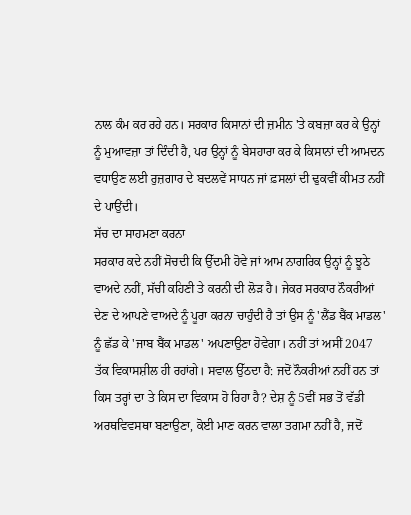ਨਾਲ ਕੰਮ ਕਰ ਰਹੇ ਹਨ। ਸਰਕਾਰ ਕਿਸਾਨਾਂ ਦੀ ਜ਼ਮੀਨ 'ਤੇ ਕਬਜ਼ਾ ਕਰ ਕੇ ਉਨ੍ਹਾਂ ਨੂੰ ਮੁਆਵਜ਼ਾ ਤਾਂ ਦਿੰਦੀ ਹੈ, ਪਰ ਉਨ੍ਹਾਂ ਨੂੰ ਬੇਸਹਾਰਾ ਕਰ ਕੇ ਕਿਸਾਨਾਂ ਦੀ ਆਮਦਨ ਵਧਾਉਣ ਲਈ ਰੁਜ਼ਗਾਰ ਦੇ ਬਦਲਵੇਂ ਸਾਧਨ ਜਾਂ ਫ਼ਸਲਾਂ ਦੀ ਢੁਕਵੀਂ ਕੀਮਤ ਨਹੀਂ ਦੇ ਪਾਉਂਦੀ।
ਸੱਚ ਦਾ ਸਾਹਮਣਾ ਕਰਨਾ
ਸਰਕਾਰ ਕਦੇ ਨਹੀਂ ਸੋਚਦੀ ਕਿ ਉੱਦਮੀ ਹੋਵੇ ਜਾਂ ਆਮ ਨਾਗਰਿਕ ਉਨ੍ਹਾਂ ਨੂੰ ਝੂਠੇ ਵਾਅਦੇ ਨਹੀਂ, ਸੱਚੀ ਕਹਿਣੀ ਤੇ ਕਰਨੀ ਦੀ ਲੋੜ ਹੈ। ਜੇਕਰ ਸਰਕਾਰ ਨੌਕਰੀਆਂ ਦੇਣ ਦੇ ਆਪਣੇ ਵਾਅਦੇ ਨੂੰ ਪੂਰਾ ਕਰਨਾ ਚਾਹੁੰਦੀ ਹੈ ਤਾਂ ਉਸ ਨੂੰ 'ਲੈਂਡ ਬੈਂਕ ਮਾਡਲ' ਨੂੰ ਛੱਡ ਕੇ 'ਜਾਬ ਬੈਂਕ ਮਾਡਲ' ਅਪਣਾਉਣਾ ਹੋਵੇਗਾ। ਨਹੀਂ ਤਾਂ ਅਸੀਂ 2047 ਤੱਕ ਵਿਕਾਸਸ਼ੀਲ ਹੀ ਰਹਾਂਗੇ। ਸਵਾਲ ਉੱਠਦਾ ਹੈ: ਜਦੋਂ ਨੌਕਰੀਆਂ ਨਹੀਂ ਹਨ ਤਾਂ ਕਿਸ ਤਰ੍ਹਾਂ ਦਾ ਤੇ ਕਿਸ ਦਾ ਵਿਕਾਸ ਹੋ ਰਿਹਾ ਹੈ? ਦੇਸ਼ ਨੂੰ 5ਵੀਂ ਸਭ ਤੋਂ ਵੱਡੀ ਅਰਥਵਿਵਸਥਾ ਬਣਾਉਣਾ, ਕੋਈ ਮਾਣ ਕਰਨ ਵਾਲਾ ਤਗਮਾ ਨਹੀਂ ਹੈ, ਜਦੋਂ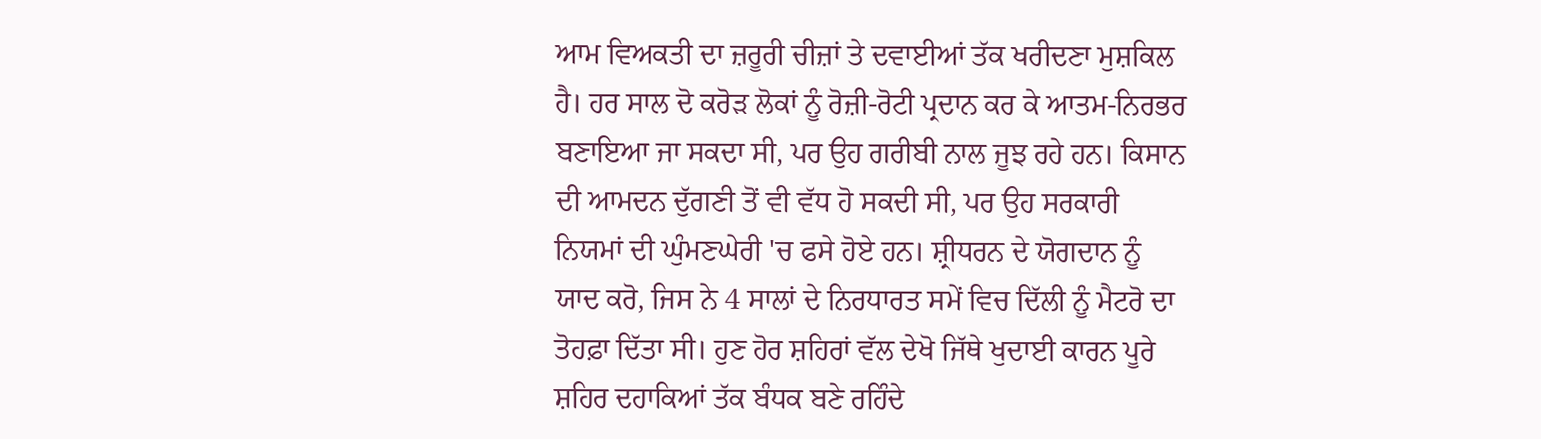ਆਮ ਵਿਅਕਤੀ ਦਾ ਜ਼ਰੂਰੀ ਚੀਜ਼ਾਂ ਤੇ ਦਵਾਈਆਂ ਤੱਕ ਖਰੀਦਣਾ ਮੁਸ਼ਕਿਲ ਹੈ। ਹਰ ਸਾਲ ਦੋ ਕਰੋੜ ਲੋਕਾਂ ਨੂੰ ਰੋਜ਼ੀ-ਰੋਟੀ ਪ੍ਰਦਾਨ ਕਰ ਕੇ ਆਤਮ-ਨਿਰਭਰ ਬਣਾਇਆ ਜਾ ਸਕਦਾ ਸੀ, ਪਰ ਉਹ ਗਰੀਬੀ ਨਾਲ ਜੂਝ ਰਹੇ ਹਨ। ਕਿਸਾਨ ਦੀ ਆਮਦਨ ਦੁੱਗਣੀ ਤੋਂ ਵੀ ਵੱਧ ਹੋ ਸਕਦੀ ਸੀ, ਪਰ ਉਹ ਸਰਕਾਰੀ ਨਿਯਮਾਂ ਦੀ ਘੁੰਮਣਘੇਰੀ 'ਚ ਫਸੇ ਹੋਏ ਹਨ। ਸ਼੍ਰੀਧਰਨ ਦੇ ਯੋਗਦਾਨ ਨੂੰ ਯਾਦ ਕਰੋ, ਜਿਸ ਨੇ 4 ਸਾਲਾਂ ਦੇ ਨਿਰਧਾਰਤ ਸਮੇਂ ਵਿਚ ਦਿੱਲੀ ਨੂੰ ਮੈਟਰੋ ਦਾ ਤੋਹਫ਼ਾ ਦਿੱਤਾ ਸੀ। ਹੁਣ ਹੋਰ ਸ਼ਹਿਰਾਂ ਵੱਲ ਦੇਖੋ ਜਿੱਥੇ ਖੁਦਾਈ ਕਾਰਨ ਪੂਰੇ ਸ਼ਹਿਰ ਦਹਾਕਿਆਂ ਤੱਕ ਬੰਧਕ ਬਣੇ ਰਹਿੰਦੇ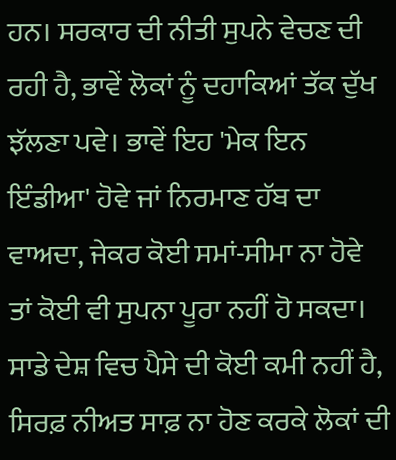ਹਨ। ਸਰਕਾਰ ਦੀ ਨੀਤੀ ਸੁਪਨੇ ਵੇਚਣ ਦੀ ਰਹੀ ਹੈ, ਭਾਵੇਂ ਲੋਕਾਂ ਨੂੰ ਦਹਾਕਿਆਂ ਤੱਕ ਦੁੱਖ ਝੱਲਣਾ ਪਵੇ। ਭਾਵੇਂ ਇਹ 'ਮੇਕ ਇਨ ਇੰਡੀਆ' ਹੋਵੇ ਜਾਂ ਨਿਰਮਾਣ ਹੱਬ ਦਾ ਵਾਅਦਾ, ਜੇਕਰ ਕੋਈ ਸਮਾਂ-ਸੀਮਾ ਨਾ ਹੋਵੇ ਤਾਂ ਕੋਈ ਵੀ ਸੁਪਨਾ ਪੂਰਾ ਨਹੀਂ ਹੋ ਸਕਦਾ। ਸਾਡੇ ਦੇਸ਼ ਵਿਚ ਪੈਸੇ ਦੀ ਕੋਈ ਕਮੀ ਨਹੀਂ ਹੈ, ਸਿਰਫ਼ ਨੀਅਤ ਸਾਫ਼ ਨਾ ਹੋਣ ਕਰਕੇ ਲੋਕਾਂ ਦੀ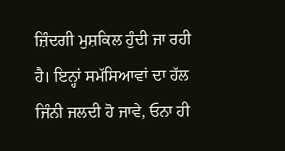ਜ਼ਿੰਦਗੀ ਮੁਸ਼ਕਿਲ ਹੁੰਦੀ ਜਾ ਰਹੀ ਹੈ। ਇਨ੍ਹਾਂ ਸਮੱਸਿਆਵਾਂ ਦਾ ਹੱਲ ਜਿੰਨੀ ਜਲਦੀ ਹੋ ਜਾਵੇ, ਓਨਾ ਹੀ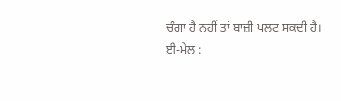ਚੰਗਾ ਹੈ ਨਹੀਂ ਤਾਂ ਬਾਜ਼ੀ ਪਲਟ ਸਕਦੀ ਹੈ।
ਈ-ਮੇਲ :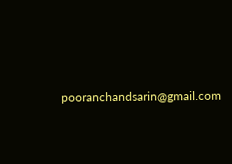pooranchandsarin@gmail.com